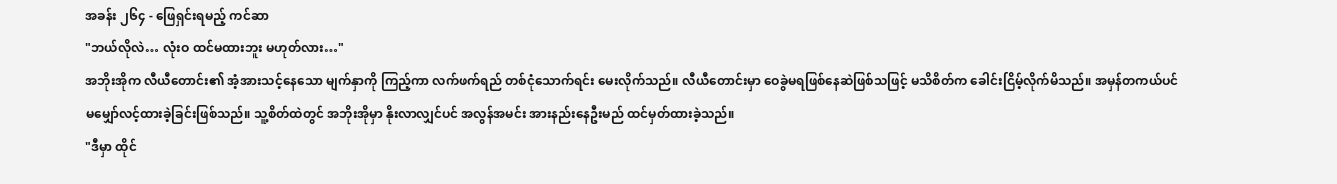အခန်း ၂၆၄ - ဖြေရှင်းရမည့် ကင်ဆာ
"ဘယ်လိုလဲ… လုံးဝ ထင်မထားဘူး မဟုတ်လား…"
အဘိုးအိုက လီယီတောင်း၏ အံ့အားသင့်နေသော မျက်နှာကို ကြည့်ကာ လက်ဖက်ရည် တစ်ငုံသောက်ရင်း မေးလိုက်သည်။ လီယီတောင်းမှာ ဝေခွဲမရဖြစ်နေဆဲဖြစ်သဖြင့် မသိစိတ်က ခေါင်းငြိမ့်လိုက်မိသည်။ အမှန်တကယ်ပင် မမျှော်လင့်ထားခဲ့ခြင်းဖြစ်သည်။ သူ့စိတ်ထဲတွင် အဘိုးအိုမှာ နိုးလာလျှင်ပင် အလွန်အမင်း အားနည်းနေဦးမည် ထင်မှတ်ထားခဲ့သည်။
"ဒီမှာ ထိုင်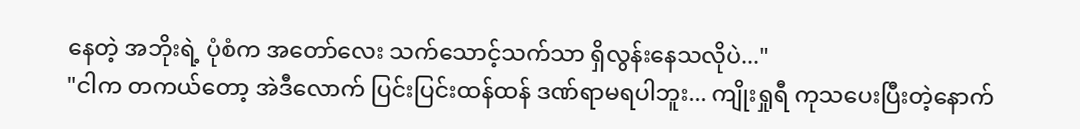နေတဲ့ အဘိုးရဲ့ ပုံစံက အတော်လေး သက်သောင့်သက်သာ ရှိလွန်းနေသလိုပဲ..."
"ငါက တကယ်တော့ အဲဒီလောက် ပြင်းပြင်းထန်ထန် ဒဏ်ရာမရပါဘူး... ကျိုးရှုရီ ကုသပေးပြီးတဲ့နောက်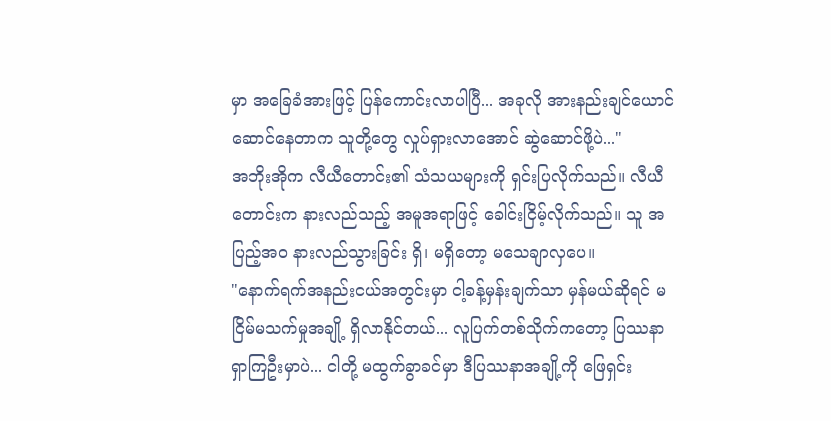မှာ အခြေခံအားဖြင့် ပြန်ကောင်းလာပါပြီ... အခုလို အားနည်းချင်ယောင် ဆောင်နေတာက သူတို့တွေ လှုပ်ရှားလာအောင် ဆွဲဆောင်ဖို့ပဲ..."
အဘိုးအိုက လီယီတောင်း၏ သံသယများကို ရှင်းပြလိုက်သည်။ လီယီတောင်းက နားလည်သည့် အမူအရာဖြင့် ခေါင်းငြိမ့်လိုက်သည်။ သူ အပြည့်အဝ နားလည်သွားခြင်း ရှိ၊ မရှိတော့ မသေချာလှပေ။
"နောက်ရက်အနည်းငယ်အတွင်းမှာ ငါ့ခန့်မှန်းချက်သာ မှန်မယ်ဆိုရင် မငြိမ်မသက်မှုအချို့ ရှိလာနိုင်တယ်... လူပြက်တစ်သိုက်ကတော့ ပြဿနာရှာကြဦးမှာပဲ... ငါတို့ မထွက်ခွာခင်မှာ ဒီပြဿနာအချို့ကို ဖြေရှင်း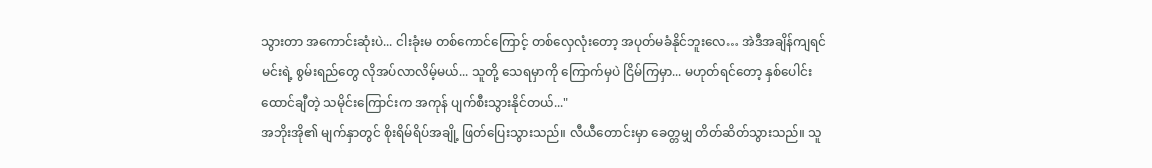သွားတာ အကောင်းဆုံးပဲ... ငါးခုံးမ တစ်ကောင်ကြောင့် တစ်လှေလုံးတော့ အပုတ်မခံနိုင်ဘူးလေ… အဲဒီအချိန်ကျရင် မင်းရဲ့ စွမ်းရည်တွေ လိုအပ်လာလိမ့်မယ်... သူတို့ သေရမှာကို ကြောက်မှပဲ ငြိမ်ကြမှာ... မဟုတ်ရင်တော့ နှစ်ပေါင်းထောင်ချီတဲ့ သမိုင်းကြောင်းက အကုန် ပျက်စီးသွားနိုင်တယ်..."
အဘိုးအို၏ မျက်နှာတွင် စိုးရိမ်ရိပ်အချို့ ဖြတ်ပြေးသွားသည်။ လီယီတောင်းမှာ ခေတ္တမျှ တိတ်ဆိတ်သွားသည်။ သူ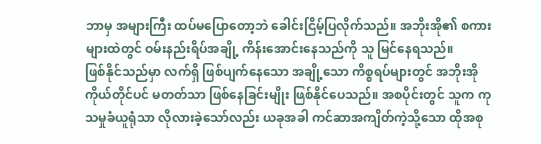ဘာမှ အများကြီး ထပ်မပြောတော့ဘဲ ခေါင်းငြိမ့်ပြလိုက်သည်။ အဘိုးအို၏ စကားများထဲတွင် ဝမ်းနည်းရိပ်အချို့ ကိန်းအောင်းနေသည်ကို သူ မြင်နေရသည်။
ဖြစ်နိုင်သည်မှာ လက်ရှိ ဖြစ်ပျက်နေသော အချို့သော ကိစ္စရပ်များတွင် အဘိုးအိုကိုယ်တိုင်ပင် မတတ်သာ ဖြစ်နေခြင်းမျိုး ဖြစ်နိုင်ပေသည်။ အစပိုင်းတွင် သူက ကုသမှုခံယူရုံသာ လိုလားခဲ့သော်လည်း ယခုအခါ ကင်ဆာအကျိတ်ကဲ့သို့သော ထိုအစု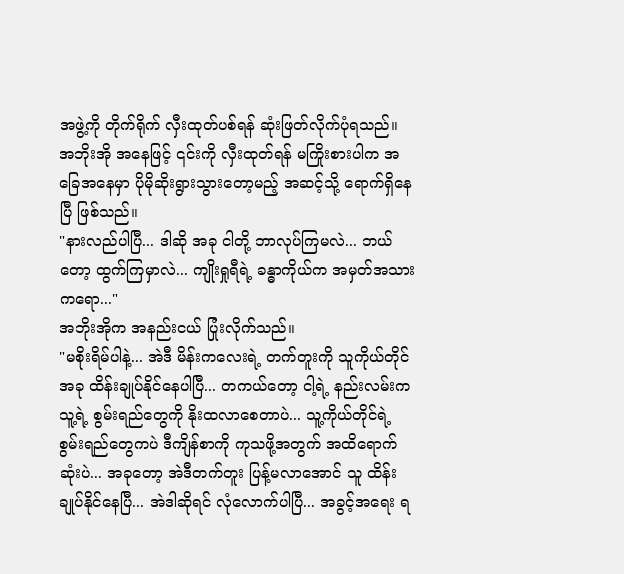အဖွဲ့ကို တိုက်ရိုက် လှီးထုတ်ပစ်ရန် ဆုံးဖြတ်လိုက်ပုံရသည်။ အဘိုးအို အနေဖြင့် ၎င်းကို လှီးထုတ်ရန် မကြိုးစားပါက အခြေအနေမှာ ပိုမိုဆိုးရွားသွားတော့မည့် အဆင့်သို့ ရောက်ရှိနေပြီ ဖြစ်သည်။
"နားလည်ပါပြီ... ဒါဆို အခု ငါတို့ ဘာလုပ်ကြမလဲ... ဘယ်တော့ ထွက်ကြမှာလဲ... ကျိုးရှုရီရဲ့ ခန္ဓာကိုယ်က အမှတ်အသားကရော..."
အဘိုးအိုက အနည်းငယ် ပြုံးလိုက်သည်။
"မစိုးရိမ်ပါနဲ့... အဲဒီ မိန်းကလေးရဲ့ တက်တူးကို သူကိုယ်တိုင် အခု ထိန်းချုပ်နိုင်နေပါပြီ... တကယ်တော့ ငါ့ရဲ့ နည်းလမ်းက သူ့ရဲ့ စွမ်းရည်တွေကို နိုးထလာစေတာပဲ... သူ့ကိုယ်တိုင်ရဲ့ စွမ်းရည်တွေကပဲ ဒီကျိန်စာကို ကုသဖို့အတွက် အထိရောက်ဆုံးပဲ... အခုတော့ အဲဒီတက်တူး ပြန့်မလာအောင် သူ ထိန်းချုပ်နိုင်နေပြီ... အဲဒါဆိုရင် လုံလောက်ပါပြီ... အခွင့်အရေး ရ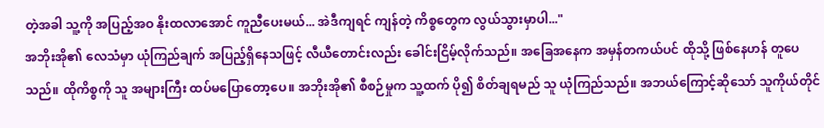တဲ့အခါ သူ့ကို အပြည့်အဝ နိုးထလာအောင် ကူညီပေးမယ်... အဲဒီကျရင် ကျန်တဲ့ ကိစ္စတွေက လွယ်သွားမှာပါ..."
အဘိုးအို၏ လေသံမှာ ယုံကြည်ချက် အပြည့်ရှိနေသဖြင့် လီယီတောင်းလည်း ခေါင်းငြိမ့်လိုက်သည်။ အခြေအနေက အမှန်တကယ်ပင် ထိုသို့ ဖြစ်နေဟန် တူပေသည်။ ထိုကိစ္စကို သူ အများကြီး ထပ်မပြောတော့ပေ။ အဘိုးအို၏ စီစဉ်မှုက သူ့ထက် ပို၍ စိတ်ချရမည် သူ ယုံကြည်သည်။ အဘယ်ကြောင့်ဆိုသော် သူကိုယ်တိုင်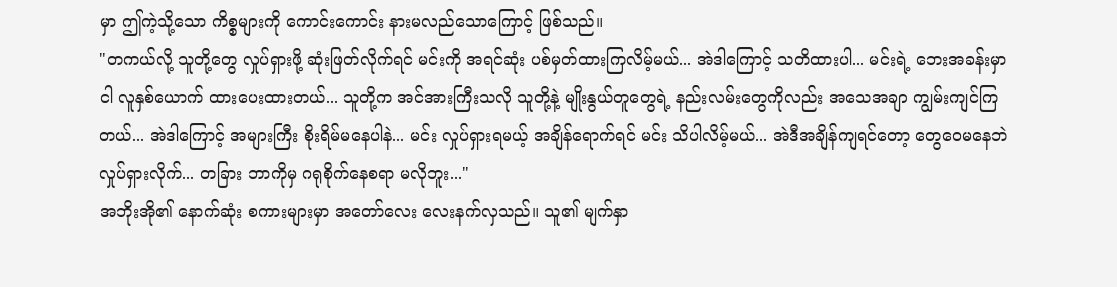မှာ ဤကဲ့သို့သော ကိစ္စများကို ကောင်းကောင်း နားမလည်သောကြောင့် ဖြစ်သည်။
"တကယ်လို့ သူတို့တွေ လှုပ်ရှားဖို့ ဆုံးဖြတ်လိုက်ရင် မင်းကို အရင်ဆုံး ပစ်မှတ်ထားကြလိမ့်မယ်... အဲဒါကြောင့် သတိထားပါ... မင်းရဲ့ ဘေးအခန်းမှာ ငါ လူနှစ်ယောက် ထားပေးထားတယ်... သူတို့က အင်အားကြီးသလို သူတို့နဲ့ မျိုးနွယ်တူတွေရဲ့ နည်းလမ်းတွေကိုလည်း အသေအချာ ကျွမ်းကျင်ကြတယ်... အဲဒါကြောင့် အများကြီး စိုးရိမ်မနေပါနဲ... မင်း လှုပ်ရှားရမယ့် အချိန်ရောက်ရင် မင်း သိပါလိမ့်မယ်... အဲဒီအချိန်ကျရင်တော့ တွေဝေမနေဘဲ လှုပ်ရှားလိုက်... တခြား ဘာကိုမှ ဂရုစိုက်နေစရာ မလိုဘူး..."
အဘိုးအို၏ နောက်ဆုံး စကားများမှာ အတော်လေး လေးနက်လှသည်။ သူ၏ မျက်နှာ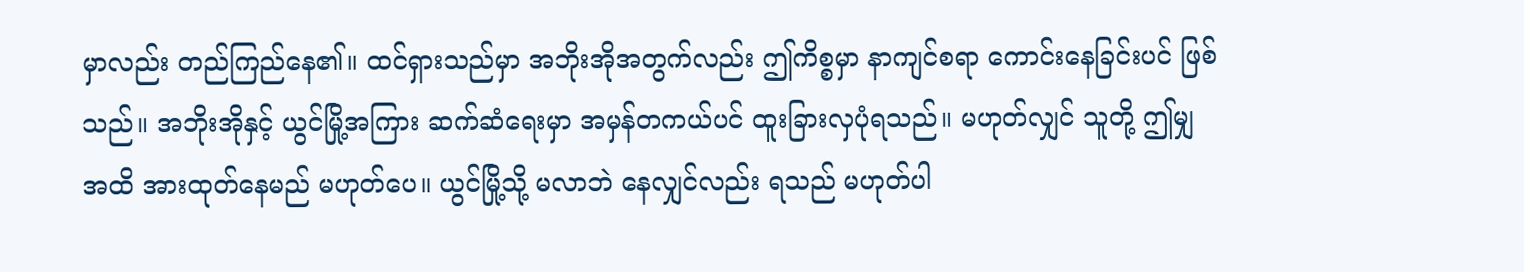မှာလည်း တည်ကြည်နေ၏။ ထင်ရှားသည်မှာ အဘိုးအိုအတွက်လည်း ဤကိစ္စမှာ နာကျင်စရာ ကောင်းနေခြင်းပင် ဖြစ်သည်။ အဘိုးအိုနှင့် ယွင်မြို့အကြား ဆက်ဆံရေးမှာ အမှန်တကယ်ပင် ထူးခြားလှပုံရသည်။ မဟုတ်လျှင် သူတို့ ဤမျှအထိ အားထုတ်နေမည် မဟုတ်ပေ။ ယွင်မြို့သို့ မလာဘဲ နေလျှင်လည်း ရသည် မဟုတ်ပါ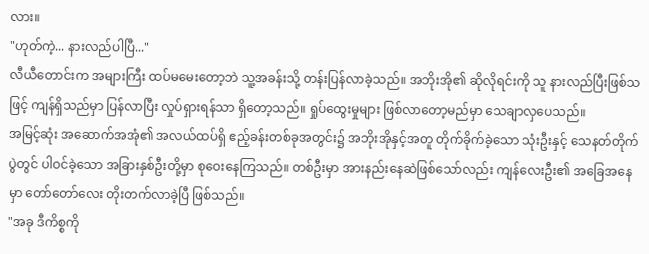လား။
"ဟုတ်ကဲ့... နားလည်ပါပြီ..."
လီယီတောင်းက အများကြီး ထပ်မမေးတော့ဘဲ သူ့အခန်းသို့ တန်းပြန်လာခဲ့သည်။ အဘိုးအို၏ ဆိုလိုရင်းကို သူ နားလည်ပြီးဖြစ်သဖြင့် ကျန်ရှိသည်မှာ ပြန်လာပြီး လှုပ်ရှားရန်သာ ရှိတော့သည်။ ရှုပ်ထွေးမှုများ ဖြစ်လာတော့မည်မှာ သေချာလှပေသည်။
အမြင့်ဆုံး အဆောက်အအုံ၏ အလယ်ထပ်ရှိ ဧည့်ခန်းတစ်ခုအတွင်း၌ အဘိုးအိုနှင့်အတူ တိုက်ခိုက်ခဲ့သော သုံးဦးနှင့် သေနတ်တိုက်ပွဲတွင် ပါဝင်ခဲ့သော အခြားနှစ်ဦးတို့မှာ စုဝေးနေကြသည်။ တစ်ဦးမှာ အားနည်းနေဆဲဖြစ်သော်လည်း ကျန်လေးဦး၏ အခြေအနေမှာ တော်တော်လေး တိုးတက်လာခဲ့ပြီ ဖြစ်သည်။
"အခု ဒီကိစ္စကို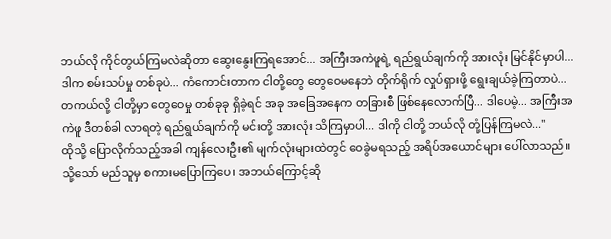ဘယ်လို ကိုင်တွယ်ကြမလဲဆိုတာ ဆွေးနွေးကြရအောင်... အကြီးအကဲဖူရဲ့ ရည်ရွယ်ချက်ကို အားလုံး မြင်နိုင်မှာပါ... ဒါက စမ်းသပ်မှု တစ်ခုပဲ... ကံကောင်းတာက ငါတို့တွေ တွေဝေမနေဘဲ တိုက်ရိုက် လှုပ်ရှားဖို့ ရွေးချယ်ခဲ့ကြတာပဲ... တကယ်လို့ ငါတို့မှာ တွေဝေမှု တစ်ခုခု ရှိခဲ့ရင် အခု အခြေအနေက တခြားစီ ဖြစ်နေလောက်ပြီ... ဒါပေမဲ့... အကြီးအကဲဖူ ဒီတစ်ခါ လာရတဲ့ ရည်ရွယ်ချက်ကို မင်းတို့ အားလုံး သိကြမှာပါ... ဒါကို ငါတို့ ဘယ်လို တုံ့ပြန်ကြမလဲ..."
ထိုသို့ ပြောလိုက်သည့်အခါ ကျန်လေးဦး၏ မျက်လုံးများထဲတွင် ဝေခွဲမရသည့် အရိပ်အယောင်များ ပေါ်လာသည်။ သို့သော် မည်သူမှ စကားမပြောကြပေ၊ အဘယ်ကြောင့်ဆို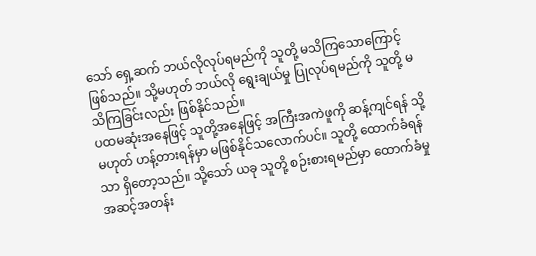သော် ရှေ့ဆက် ဘယ်လိုလုပ်ရမည်ကို သူတို့ မသိကြသောကြောင့် ဖြစ်သည်။ သို့မဟုတ် ဘယ်လို ရွေးချယ်မှု ပြုလုပ်ရမည်ကို သူတို့ မသိကြခြင်းလည်း ဖြစ်နိုင်သည်။
ပထမဆုံးအနေဖြင့် သူတို့အနေဖြင့် အကြီးအကဲဖူကို ဆန့်ကျင်ရန် သို့မဟုတ် ဟန့်တားရန်မှာ မဖြစ်နိုင်သလောက်ပင်။ သူတို့ ထောက်ခံရန်သာ ရှိတော့သည်။ သို့သော် ယခု သူတို့ စဉ်းစားရမည်မှာ ထောက်ခံမှု အဆင့်အတန်း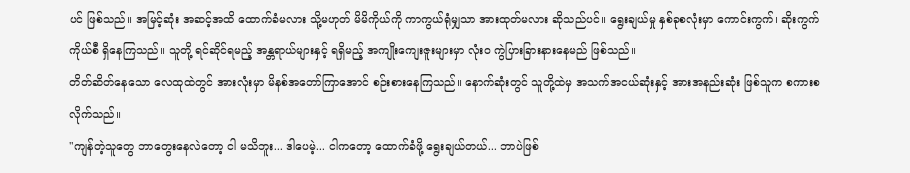ပင် ဖြစ်သည်။ အမြင့်ဆုံး အဆင့်အထိ ထောက်ခံမလား သို့မဟုတ် မိမိကိုယ်ကို ကာကွယ်ရုံမျှသာ အားထုတ်မလား ဆိုသည်ပင်။ ရွေးချယ်မှု နှစ်ခုစလုံးမှာ ကောင်းကွက်၊ ဆိုးကွက် ကိုယ်စီ ရှိနေကြသည်။ သူတို့ ရင်ဆိုင်ရမည့် အန္တရာယ်များနှင့် ရရှိမည့် အကျိုးကျေးဇူးများမှာ လုံးဝ ကွဲပြားခြားနားနေမည် ဖြစ်သည်။
တိတ်ဆိတ်နေသော လေထုထဲတွင် အားလုံးမှာ မိနစ်အတော်ကြာအောင် စဉ်းစားနေကြသည်။ နောက်ဆုံးတွင် သူတို့ထဲမှ အသက်အငယ်ဆုံးနှင့် အားအနည်းဆုံး ဖြစ်သူက စကားစလိုက်သည်။
"ကျန်တဲ့သူတွေ ဘာတွေးနေလဲတော့ ငါ မသိဘူး... ဒါပေမဲ့... ငါကတော့ ထောက်ခံဖို့ ရွေးချယ်တယ်... ဘာပဲဖြစ်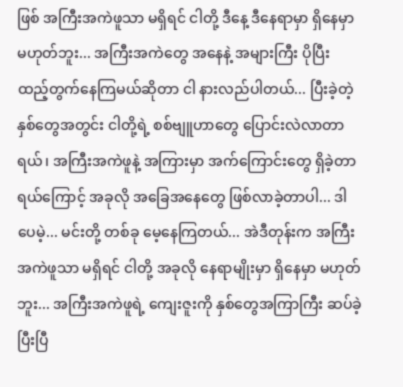ဖြစ် အကြီးအကဲဖူသာ မရှိရင် ငါတို့ ဒီနေ့ ဒီနေရာမှာ ရှိနေမှာ မဟုတ်ဘူး... အကြီးအကဲတွေ အနေနဲ့ အများကြီး ပိုပြီး ထည့်တွက်နေကြမယ်ဆိုတာ ငါ နားလည်ပါတယ်... ပြီးခဲ့တဲ့ နှစ်တွေအတွင်း ငါတို့ရဲ့ စစ်ဗျူဟာတွေ ပြောင်းလဲလာတာရယ်၊ အကြီးအကဲဖူနဲ့ အကြားမှာ အက်ကြောင်းတွေ ရှိခဲ့တာရယ်ကြောင့် အခုလို အခြေအနေတွေ ဖြစ်လာခဲ့တာပါ... ဒါပေမဲ့... မင်းတို့ တစ်ခု မေ့နေကြတယ်... အဲဒီတုန်းက အကြီးအကဲဖူသာ မရှိရင် ငါတို့ အခုလို နေရာမျိုးမှာ ရှိနေမှာ မဟုတ်ဘူး... အကြီးအကဲဖူရဲ့ ကျေးဇူးကို နှစ်တွေအကြာကြီး ဆပ်ခဲ့ပြီးပြီ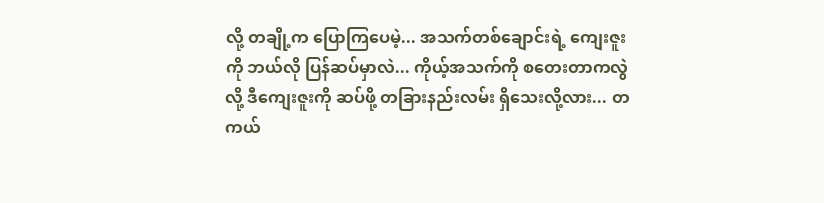လို့ တချို့က ပြောကြပေမဲ့... အသက်တစ်ချောင်းရဲ့ ကျေးဇူးကို ဘယ်လို ပြန်ဆပ်မှာလဲ... ကိုယ့်အသက်ကို စတေးတာကလွဲလို့ ဒီကျေးဇူးကို ဆပ်ဖို့ တခြားနည်းလမ်း ရှိသေးလို့လား... တကယ်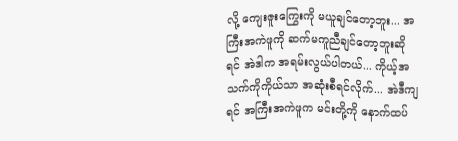လို့ ကျေးဇူးကြွေးကို မယူချင်တော့ဘူး... အကြီးအကဲဖူကို ဆက်မကူညီချင်တော့ဘူးဆိုရင် အဲဒါက အရမ်းလွယ်ပါတယ်... ကိုယ့်အသက်ကိုကိုယ်သာ အဆုံးစီရင်လိုက်... အဲဒီကျရင် အကြီးအကဲဖူက မင်းတို့ကို နောက်ထပ်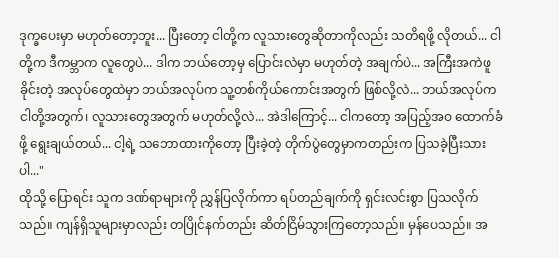ဒုက္ခပေးမှာ မဟုတ်တော့ဘူး... ပြီးတော့ ငါတို့က လူသားတွေဆိုတာကိုလည်း သတိရဖို့ လိုတယ်... ငါတို့က ဒီကမ္ဘာက လူတွေပဲ... ဒါက ဘယ်တော့မှ ပြောင်းလဲမှာ မဟုတ်တဲ့ အချက်ပဲ... အကြီးအကဲဖူ ခိုင်းတဲ့ အလုပ်တွေထဲမှာ ဘယ်အလုပ်က သူ့တစ်ကိုယ်ကောင်းအတွက် ဖြစ်လို့လဲ... ဘယ်အလုပ်က ငါတို့အတွက်၊ လူသားတွေအတွက် မဟုတ်လို့လဲ... အဲဒါကြောင့်... ငါကတော့ အပြည့်အဝ ထောက်ခံဖို့ ရွေးချယ်တယ်... ငါ့ရဲ့ သဘောထားကိုတော့ ပြီးခဲ့တဲ့ တိုက်ပွဲတွေမှာကတည်းက ပြသခဲ့ပြီးသားပါ..."
ထိုသို့ ပြောရင်း သူက ဒဏ်ရာများကို ညွှန်ပြလိုက်ကာ ရပ်တည်ချက်ကို ရှင်းလင်းစွာ ပြသလိုက်သည်။ ကျန်ရှိသူများမှာလည်း တပြိုင်နက်တည်း ဆိတ်ငြိမ်သွားကြတော့သည်။ မှန်ပေသည်။ အ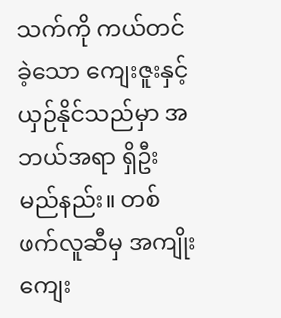သက်ကို ကယ်တင်ခဲ့သော ကျေးဇူးနှင့် ယှဉ်နိုင်သည်မှာ အဘယ်အရာ ရှိဦးမည်နည်း။ တစ်ဖက်လူဆီမှ အကျိုးကျေး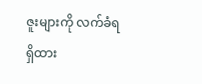ဇူးများကို လက်ခံရရှိထား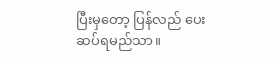ပြီးမှတော့ ပြန်လည် ပေးဆပ်ရမည်သာ။